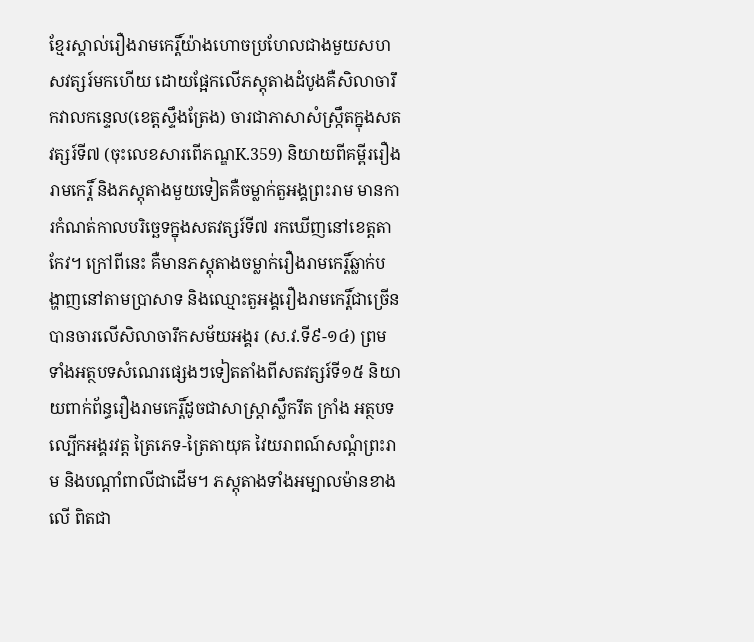ខ្មែរស្គាល់រឿងរាមកេរ្តិ៍យ៉ាងហោចប្រហែលជាងមួយសហសវត្សរ៍មកហើយ ដោយផ្អែកលើភស្តុតាងដំបូងគឺសិលាចារឹកវាលកន្ទេល(ខេត្តស្ទឹងត្រែង) ចារជាភាសាសំស្រ្កឹតក្នុងសតវត្សរ៍ទី៧ (ចុះលេខសារពើភណ្ឌK.359) និយាយពីគម្ពីររឿងរាមកេរ្តិ៍ និងភស្តុតាងមួយទៀតគឺចម្លាក់តួអង្គព្រះរាម មានការកំណត់កាលបរិច្ឆេទក្នុងសតវត្សរ៍ទី៧ រកឃើញនៅខេត្តតាកែវ។ ក្រៅពីនេះ គឺមានភស្តុតាងចម្លាក់រឿងរាមកេរ្តិ៍ឆ្លាក់បង្ហាញនៅតាមប្រាសាទ និងឈ្មោះតួអង្គរឿងរាមកេរ្តិ៍ជាច្រើន បានចារលើសិលាចារឹកសម័យអង្គរ (ស.វ.ទី៩-១៤) ព្រមទាំងអត្ថបទសំណេរផ្សេងៗទៀតតាំងពីសតវត្សរ៍ទី១៥ និយាយពាក់ព័ន្ធរឿងរាមកេរ្តិ៍ដូចជាសាស្រ្តាស្លឹករឹត ក្រាំង អត្ថបទល្បើកអង្គរវត្ត ត្រៃភេទ-ត្រៃតាយុគ វៃយរាពណ៍សណ្តំព្រះរាម និងបណ្តាំពាលីជាដើម។ ភស្តុតាងទាំងអម្បាលម៉ានខាងលើ ពិតជា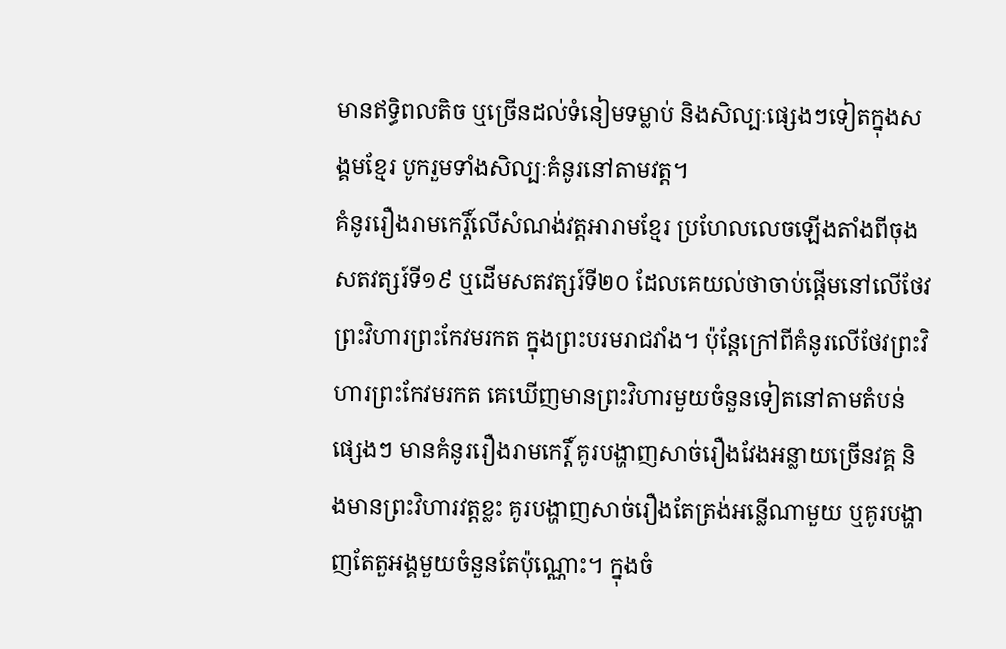មានឥទ្ធិពលតិច ឬច្រើនដល់ទំនៀមទម្លាប់ និងសិល្បៈផ្សេងៗទៀតក្នុងសង្គមខ្មែរ បូករួមទាំងសិល្បៈគំនូរនៅតាមវត្ត។
គំនូររឿងរាមកេរ្តិ៍លើសំណង់វត្តអារាមខ្មែរ ប្រហែលលេចឡើងតាំងពីចុងសតវត្សរ៍ទី១៩ ឬដើមសតវត្សរ៍ទី២០ ដែលគេយល់ថាចាប់ផ្តើមនៅលើថែវព្រះវិហារព្រះកែវមរកត ក្នុងព្រះបរមរាជវាំង។ ប៉ុន្តែក្រៅពីគំនូរលើថែវព្រះវិហារព្រះកែវមរកត គេឃើញមានព្រះវិហារមួយចំនួនទៀតនៅតាមតំបន់ផ្សេងៗ មានគំនូររឿងរាមកេរ្តិ៍ គូរបង្ហាញសាច់រឿងវែងអន្លាយច្រើនវគ្គ និងមានព្រះវិហារវត្តខ្លះ គូរបង្ហាញសាច់រឿងតែត្រង់អន្លើណាមួយ ឬគូរបង្ហាញតែតួអង្គមួយចំនួនតែប៉ុណ្ណោះ។ ក្នុងចំ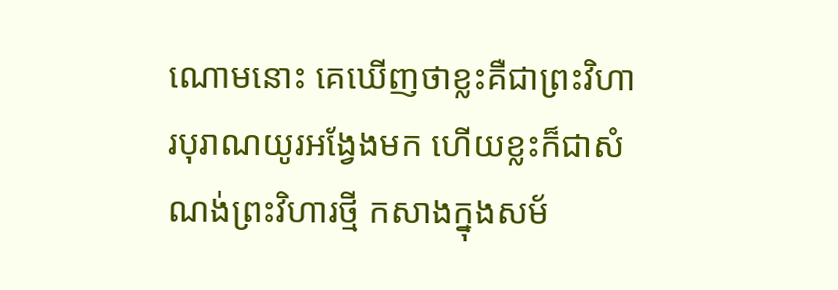ណោមនោះ គេឃើញថាខ្លះគឺជាព្រះវិហារបុរាណយូរអង្វែងមក ហើយខ្លះក៏ជាសំណង់ព្រះវិហារថ្មី កសាងក្នុងសម័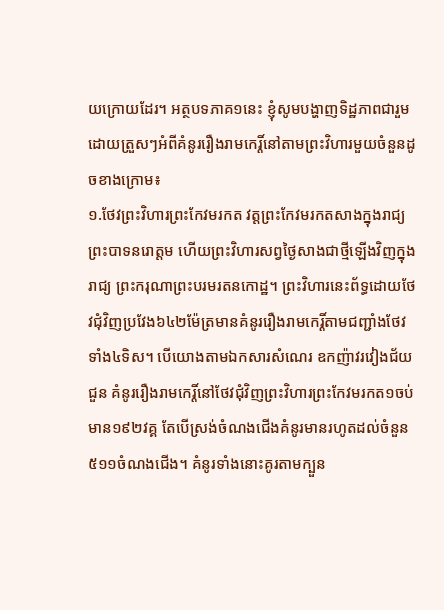យក្រោយដែរ។ អត្ថបទភាគ១នេះ ខ្ញុំសូមបង្ហាញទិដ្ឋភាពជារួមដោយត្រួសៗអំពីគំនូររឿងរាមកេរ្តិ៍នៅតាមព្រះវិហារមួយចំនួនដូចខាងក្រោម៖
១.ថែវព្រះវិហារព្រះកែវមរកត វត្តព្រះកែវមរកតសាងក្នុងរាជ្យ ព្រះបាទនរោត្ដម ហើយព្រះវិហារសព្វថ្ងៃសាងជាថ្មីឡើងវិញក្នុងរាជ្យ ព្រះករុណាព្រះបរមរតនកោដ្ឋ។ ព្រះវិហារនេះព័ទ្ធដោយថែវជុំវិញប្រវែង៦៤២ម៉ែត្រមានគំនូររឿងរាមកេរ្តិ៍តាមជញ្ជាំងថែវទាំង៤ទិស។ បើយោងតាមឯកសារសំណេរ ឧកញ៉ាវរវៀងជ័យ ជួន គំនូររឿងរាមកេរ្តិ៍នៅថែវជុំវិញព្រះវិហារព្រះកែវមរកត១ចប់ មាន១៩២វគ្គ តែបើស្រង់ចំណងជើងគំនូរមានរហូតដល់ចំនួន៥១១ចំណងជើង។ គំនូរទាំងនោះគូរតាមក្បួន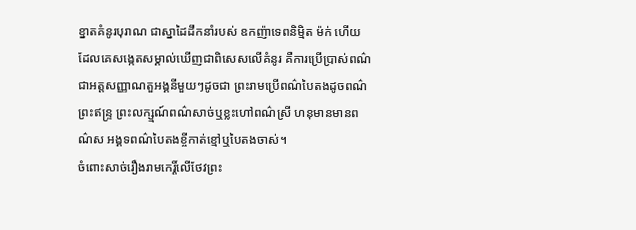ខ្នាតគំនូរបុរាណ ជាស្នាដៃដឹកនាំរបស់ ឧកញ៉ាទេពនិម្មិត ម៉ក់ ហើយដែលគេសង្កេតសម្គាល់ឃើញជាពិសេសលើគំនូរ គឺការប្រើប្រាស់ពណ៌ជាអត្តសញ្ញាណតួអង្គនីមួយៗដូចជា ព្រះរាមប្រើពណ៌បៃតងដូចពណ៌ព្រះឥន្រ្ទ ព្រះលក្ស្មណ៍ពណ៌សាច់ឬខ្លះហៅពណ៌ស្រី ហនុមានមានពណ៌ស អង្គទពណ៌បៃតងខ្ចីកាត់ខ្មៅឬបៃតងចាស់។
ចំពោះសាច់រឿងរាមកេរ្តិ៍លើថែវព្រះ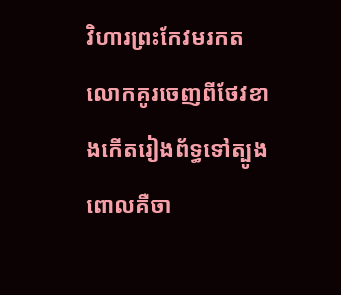វិហារព្រះកែវមរកត លោកគូរចេញពីថែវខាងកើតរៀងព័ទ្ធទៅត្បូង ពោលគឺចា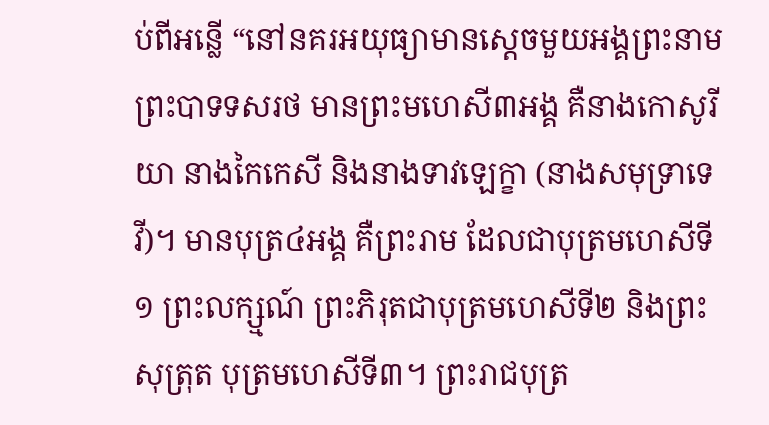ប់ពីអន្លើ “នៅនគរអយុធ្យាមានស្តេចមួយអង្គព្រះនាមព្រះបាទទសរថ មានព្រះមហេសី៣អង្គ គឺនាងកោសូរីយា នាងកៃកេសី និងនាងទាវឡេក្ខា (នាងសមុទ្រាទេវី)។ មានបុត្រ៤អង្គ គឺព្រះរាម ដែលជាបុត្រមហេសីទី១ ព្រះលក្ស្មណ៍ ព្រះភិរុតជាបុត្រមហេសីទី២ និងព្រះសុត្រុត បុត្រមហេសីទី៣។ ព្រះរាជបុត្រ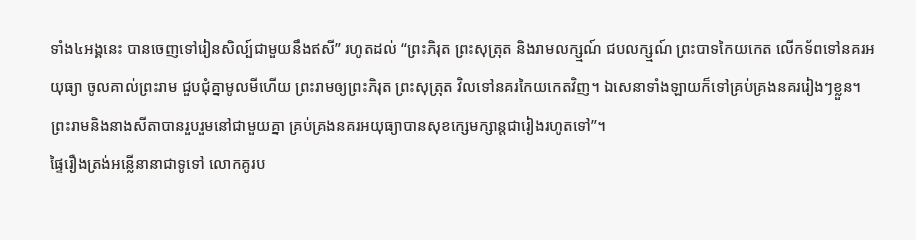ទាំង៤អង្គនេះ បានចេញទៅរៀនសិល្ប៍ជាមួយនឹងឥសី” រហូតដល់ “ព្រះភិរុត ព្រះសុត្រុត និងរាមលក្ស្មណ៍ ជបលក្ស្មណ៍ ព្រះបាទកៃយកេត លើកទ័ពទៅនគរអយុធ្យា ចូលគាល់ព្រះរាម ជួបជុំគ្នាមូលមីហើយ ព្រះរាមឲ្យព្រះភិរុត ព្រះសុត្រុត វិលទៅនគរកៃយកេតវិញ។ ឯសេនាទាំងឡាយក៏ទៅគ្រប់គ្រងនគររៀងៗខ្លួន។ ព្រះរាមនិងនាងសីតាបានរួបរួមនៅជាមួយគ្នា គ្រប់គ្រងនគរអយុធ្យាបានសុខក្សេមក្សាន្តជារៀងរហូតទៅ”។
ផ្ទៃរឿងត្រង់អន្លើនានាជាទូទៅ លោកគូរប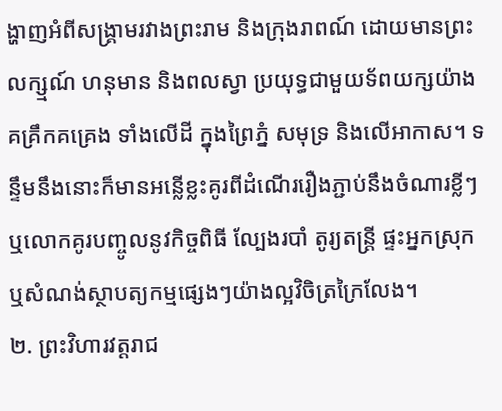ង្ហាញអំពីសង្រ្គាមរវាងព្រះរាម និងក្រុងរាពណ៍ ដោយមានព្រះលក្ស្មណ៍ ហនុមាន និងពលស្វា ប្រយុទ្ធជាមួយទ័ពយក្សយ៉ាងគគ្រឹកគគ្រេង ទាំងលើដី ក្នុងព្រៃភ្នំ សមុទ្រ និងលើអាកាស។ ទន្ទឹមនឹងនោះក៏មានអន្លើខ្លះគូរពីដំណើររឿងភ្ជាប់នឹងចំណារខ្លីៗ ឬលោកគូរបញ្ចូលនូវកិច្ចពិធី ល្បែងរបាំ តូរ្យតន្រ្តី ផ្ទះអ្នកស្រុក ឬសំណង់ស្ថាបត្យកម្មផ្សេងៗយ៉ាងល្អវិចិត្រក្រៃលែង។
២. ព្រះវិហារវត្តរាជ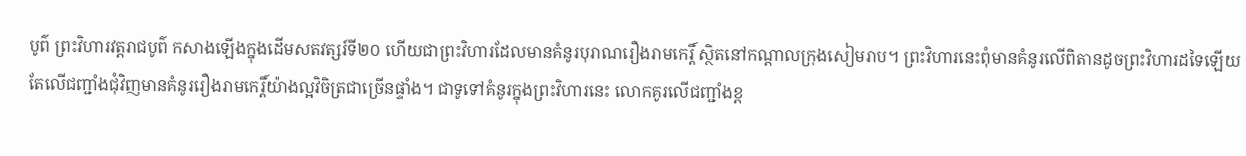បូព៌ ព្រះវិហារវត្តរាជបូព៌ កសាងឡើងក្នុងដើមសតវត្សរ៍ទី២០ ហើយជាព្រះវិហារដែលមានគំនូរបុរាណរឿងរាមកេរ្តិ៍ ស្ថិតនៅកណ្តាលក្រុងសៀមរាប។ ព្រះវិហារនេះពុំមានគំនូរលើពិតានដូចព្រះវិហារដទៃឡើយ តែលើជញ្ជាំងជុំវិញមានគំនូររឿងរាមកេរ្តិ៍យ៉ាងល្អវិចិត្រជាច្រើនផ្ទាំង។ ជាទូទៅគំនូរក្នុងព្រះវិហារនេះ លោកគូរលើជញ្ជាំងខ្ព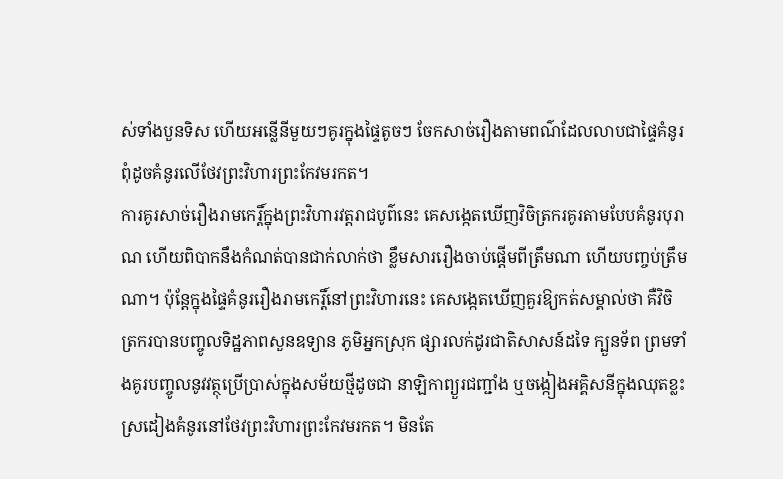ស់ទាំងបួនទិស ហើយអន្លើនីមួយៗគូរក្នុងផ្ទៃតូចៗ ចែកសាច់រឿងតាមពណ៌ដែលលាបជាផ្ទៃគំនូរ ពុំដូចគំនូរលើថែវព្រះវិហារព្រះកែវមរកត។
ការគូរសាច់រឿងរាមកេរ្តិ៍ក្នុងព្រះវិហារវត្តរាជបូព៌នេះ គេសង្កេតឃើញវិចិត្រករគូរតាមបែបគំនូរបុរាណ ហើយពិបាកនឹងកំណត់បានជាក់លាក់ថា ខ្លឹមសាររឿងចាប់ផ្តើមពីត្រឹមណា ហើយបញ្ចប់ត្រឹមណា។ ប៉ុន្តែក្នុងផ្ទៃគំនូររឿងរាមកេរ្តិ៍នៅព្រះវិហារនេះ គេសង្កេតឃើញគួរឱ្យកត់សម្គាល់ថា គឺវិចិត្រករបានបញ្ចូលទិដ្ឋភាពសួនឧទ្យាន ភូមិអ្នកស្រុក ផ្សារលក់ដូរជាតិសាសន៍ដទៃ ក្បួនទ័ព ព្រមទាំងគូរបញ្ចូលនូវវត្ថុប្រើប្រាស់ក្នុងសម័យថ្មីដូចជា នាឡិកាព្យួរជញ្ជាំង ឬចង្កៀងអគ្គិសនីក្នុងឈុតខ្លះ ស្រដៀងគំនូរនៅថែវព្រះវិហារព្រះកែវមរកត។ មិនតែ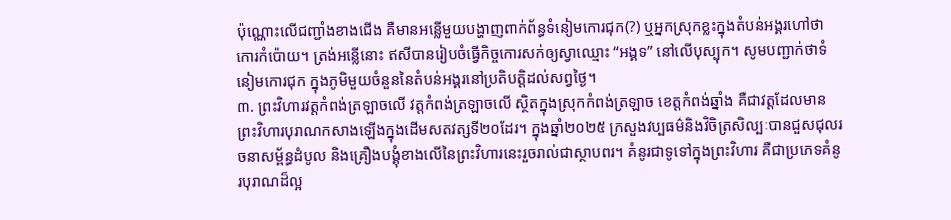ប៉ុណ្ណោះលើជញ្ជាំងខាងជើង គឺមានអន្លើមួយបង្ហាញពាក់ព័ន្ធទំនៀមកោរជុក(?) ឬអ្នកស្រុកខ្លះក្នុងតំបន់អង្គរហៅថាកោរកំប៉ោយ។ ត្រង់អន្លើនោះ ឥសីបានរៀបចំធ្វើកិច្ចកោរសក់ឲ្យស្វាឈ្មោះ “អង្គទ” នៅលើបុស្បុក។ សូមបញ្ជាក់ថាទំនៀមកោរជុក ក្នុងភូមិមួយចំនួននៃតំបន់អង្គរនៅប្រតិបត្តិដល់សព្វថ្ងៃ។
៣. ព្រះវិហារវត្តកំពង់ត្រឡាចលើ វត្តកំពង់ត្រឡាចលើ ស្ថិតក្នុងស្រុកកំពង់ត្រឡាច ខេត្តកំពង់ឆ្នាំង គឺជាវត្តដែលមានព្រះវិហារបុរាណកសាងឡើងក្នុងដើមសតវត្សទី២០ដែរ។ ក្នុងឆ្នាំ២០២៥ ក្រសួងវប្បធម៌និងវិចិត្រសិល្បៈបានជួសជុលរចនាសម្ព័ន្ធដំបូល និងគ្រឿងបង្គុំខាងលើនៃព្រះវិហារនេះរួចរាល់ជាស្ថាបពរ។ គំនូរជាទូទៅក្នុងព្រះវិហារ គឺជាប្រភេទគំនូរបុរាណដ៏ល្អ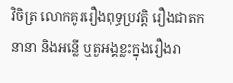វិចិត្រ លោកគូររឿងពុទ្ធប្រវត្តិ រឿងជាតកនានា និងអន្លើ ឬតួអង្គខ្លះក្នុងរឿងរា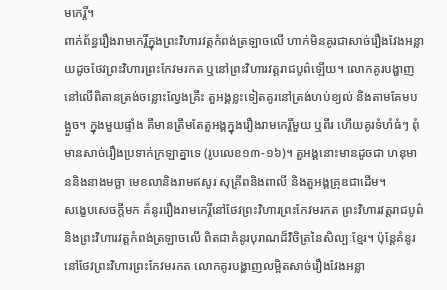មកេរ្តិ៍។
ពាក់ព័ន្ធរឿងរាមកេរ្តិ៍ក្នុងព្រះវិហារវត្តកំពង់ត្រឡាចលើ ហាក់មិនគូរជាសាច់រឿងវែងអន្លាយដូចថែវព្រះវិហារព្រះកែវមរកត ឬនៅព្រះវិហារវត្តរាជបូព៌ឡើយ។ លោកគូរបង្ហាញនៅលើពិតានត្រង់ចន្លោះល្វែងគ្រឹះ តួអង្គខ្លះទៀតគូរនៅត្រង់ហប់ខ្យល់ និងតាមគែមបង្អួច។ ក្នុងមួយផ្ទាំង គឺមានត្រឹមតែតួអង្គក្នុងរឿងរាមកេរ្តិ៍មួយ ឬពីរ ហើយគូរទំហំធំៗ ពុំមានសាច់រឿងប្រទាក់ក្រឡាគ្នាទេ (រូបលេខ១៣-១៦)។ តួអង្គនោះមានដូចជា ហនុមាននិងនាងមច្ឆា មេខលានិងរាមឥសូរ សុគ្រីពនិងពាលី និងតួអង្គគ្រុឌជាដើម។
សង្ខេបសេចក្តីមក គំនូររឿងរាមកេរ្តិ៍នៅថែវព្រះវិហារព្រះកែវមរកត ព្រះវិហារវត្តរាជបូព៌ និងព្រះវិហារវត្តកំពង់ត្រឡាចលើ ពិតជាគំនូរបុរាណដ៏វិចិត្រនៃសិល្បៈខ្មែរ។ ប៉ុន្តែគំនូរនៅថែវព្រះវិហារព្រះកែវមរកត លោកគូរបង្ហាញលម្អិតសាច់រឿងវែងអន្លា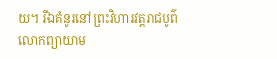យ។ រីឯគំនូរនៅព្រះវិហារវត្តរាជបូព៌ លោកព្យាយាម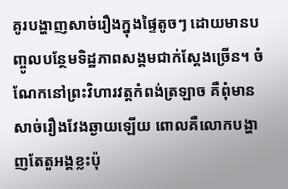គូរបង្ហាញសាច់រឿងក្នុងផ្ទៃតូចៗ ដោយមានបញ្ចូលបន្ថែមទិដ្ឋភាពសង្គមជាក់ស្តែងច្រើន។ ចំណែកនៅព្រះវិហារវត្តកំពង់ត្រឡាច គឺពុំមានសាច់រឿងវែងឆ្ងាយឡើយ ពោលគឺលោកបង្ហាញតែតួអង្គខ្លះប៉ុ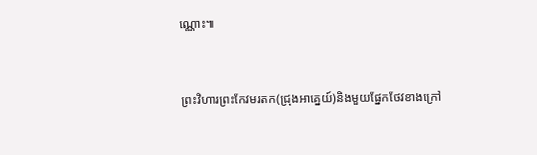ណ្ណោះ៕


ព្រះវិហារព្រះកែវមរតក(ជ្រុងអាគ្នេយ៍)និងមួយផ្នែកថែវខាងក្រៅ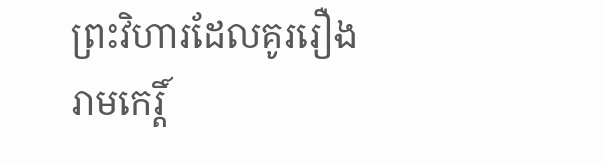ព្រះវិហារដែលគូររឿងរាមកេរ្តិ៍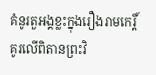គំនូរតួអង្គខ្លះក្នុងរឿងរាមកេរ្តិ៍គូរលើពិតានព្រះវិ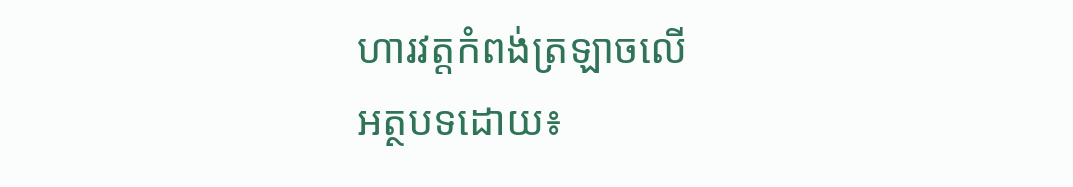ហារវត្តកំពង់ត្រឡាចលើ
អត្ថបទដោយ៖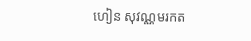ហៀន សុវណ្ណមរកត